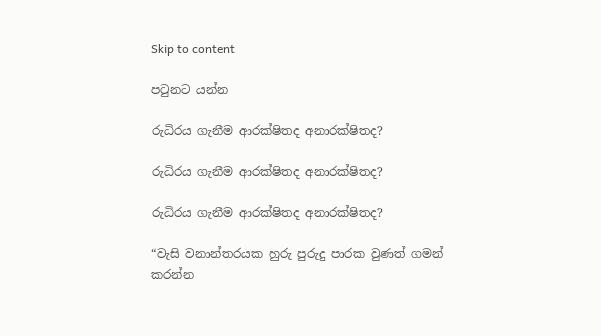Skip to content

පටුනට යන්න

රුධිරය ගැනීම ආරක්ෂිතද අනාරක්ෂිතද?

රුධිරය ගැනීම ආරක්ෂිතද අනාරක්ෂිතද?

රුධිරය ගැනීම ආරක්ෂිතද අනාරක්ෂිතද?

“වැසි වනාන්තරයක හුරු පුරුදු පාරක වුණත් ගමන් කරන්න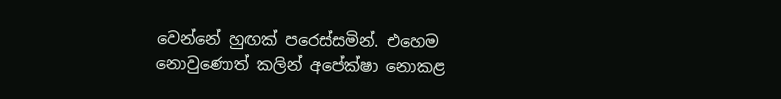වෙන්නේ හුඟක් පරෙස්සමින්. එහෙම නොවුණොත් කලින් අපේක්ෂා නොකළ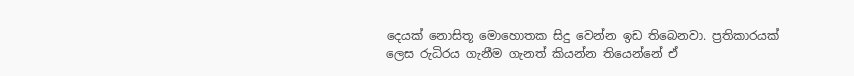දෙයක් නොසිතූ මොහොතක සිදු වෙන්න ඉඩ තිබෙනවා. ප්‍රතිකාරයක් ලෙස රුධිරය ගැනීම ගැනත් කියන්න තියෙන්නේ ඒ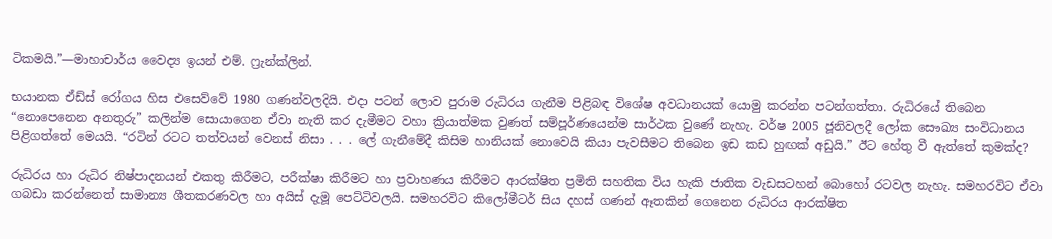ටිකමයි.”—මාහාචාර්ය වෛද්‍ය ඉයන් එම්. ෆ්‍රැන්ක්ලින්.

භයානක ඒඩ්ස් රෝගය හිස එසෙව්වේ 1980 ගණන්වලදියි. එදා පටන් ලොව පුරාම රුධිරය ගැනීම පිළිබඳ විශේෂ අවධානයක් යොමු කරන්න පටන්ගත්තා. රුධිරයේ තිබෙන “නොපෙනෙන අනතුරු” කලින්ම සොයාගෙන ඒවා නැති කර දැමීමට වහා ක්‍රියාත්මක වුණත් සම්පූර්ණයෙන්ම සාර්ථක වුණේ නැහැ. වර්ෂ 2005 ජූනිවලදී ලෝක සෞඛ්‍ය සංවිධානය පිළිගත්තේ මෙයයි. “රටින් රටට තත්වයන් වෙනස් නිසා . . . ලේ ගැනීමේදී කිසිම හානියක් නොවෙයි කියා පැවසීමට තිබෙන ඉඩ කඩ හුඟක් අඩුයි.” ඊට හේතු වී ඇත්තේ කුමක්ද?

රුධිරය හා රුධිර නිෂ්පාදනයන් එකතු කිරීමට, පරීක්ෂා කිරීමට හා ප්‍රවාහණය කිරීමට ආරක්ෂිත ප්‍රමිති සහතික විය හැකි ජාතික වැඩසටහන් බොහෝ රටවල නැහැ. සමහරවිට ඒවා ගබඩා කරන්නෙත් සාමාන්‍ය ශීතකරණවල හා අයිස් දැමූ පෙට්ටිවලයි. සමහරවිට කිලෝමීටර් සිය දහස් ගණන් ඈතකින් ගෙනෙන රුධිරය ආරක්ෂිත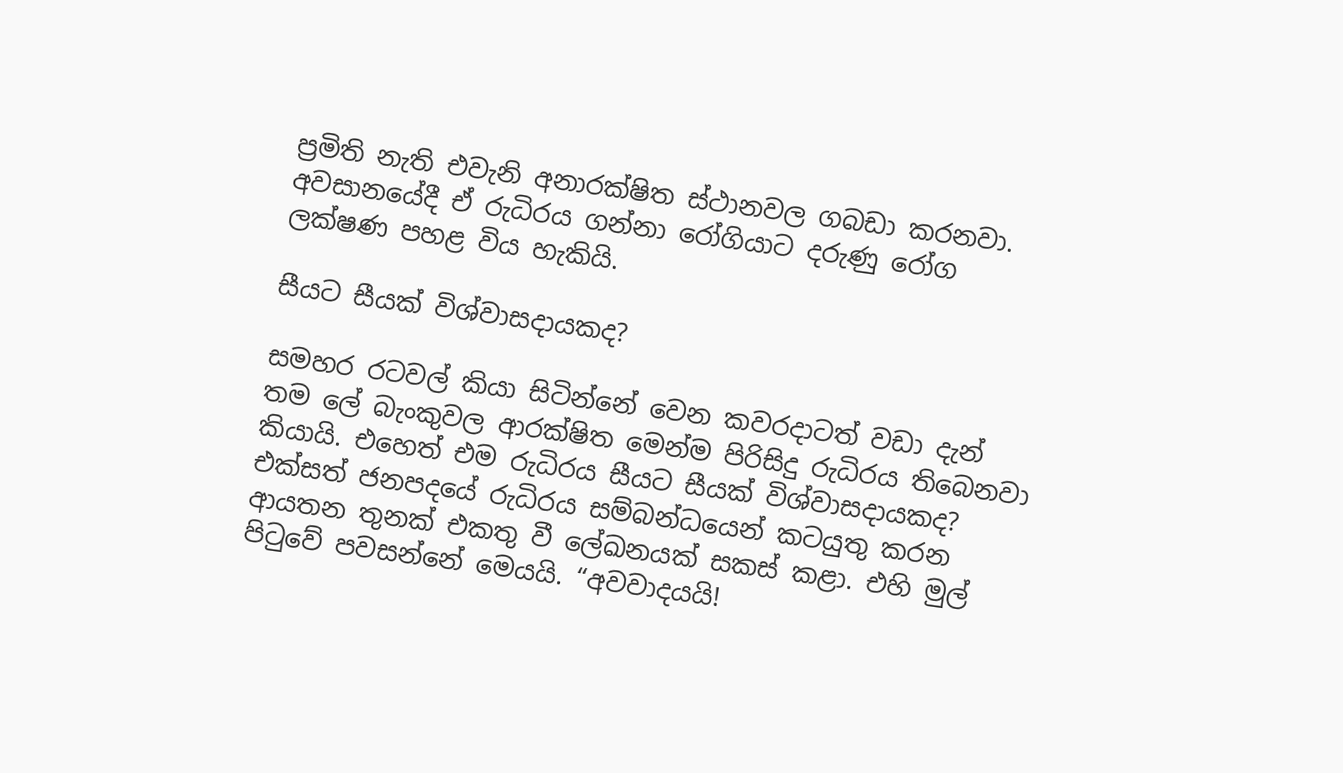ප්‍රමිති නැති එවැනි අනාරක්ෂිත ස්ථානවල ගබඩා කරනවා. අවසානයේදී ඒ රුධිරය ගන්නා රෝගියාට දරුණු රෝග ලක්ෂණ පහළ විය හැකියි.

සීයට සීයක් විශ්වාසදායකද?

සමහර රටවල් කියා සිටින්නේ වෙන කවරදාටත් වඩා දැන් තම ලේ බැංකුවල ආරක්ෂිත මෙන්ම පිරිසිදු රුධිරය තිබෙනවා කියායි. එහෙත් එම රුධිරය සීයට සීයක් විශ්වාසදායකද? එක්සත් ජනපදයේ රුධිරය සම්බන්ධයෙන් කටයුතු කරන ආයතන තුනක් එකතු වී ලේඛනයක් සකස් කළා. එහි මුල් පිටුවේ පවසන්නේ මෙයයි. “අවවාදයයි!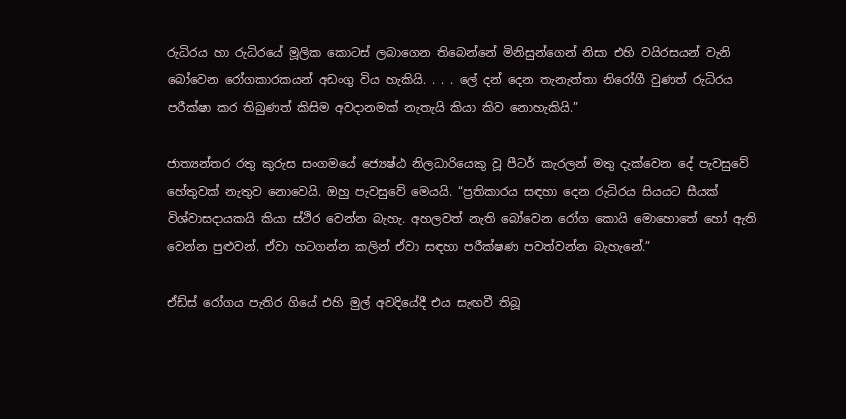රුධිරය හා රුධිරයේ මූලික කොටස් ලබාගෙන තිබෙන්නේ මිනිසුන්ගෙන් නිසා එහි වයිරසයන් වැනි බෝවෙන රෝගකාරකයන් අඩංගු විය හැකියි. . . . ලේ දන් දෙන තැනැත්තා නිරෝගී වුණත් රුධිරය පරීක්ෂා කර තිබුණත් කිසිම අවදානමක් නැතැයි කියා කිව නොහැකියි.”

ජාත්‍යන්තර රතු කුරුස සංගමයේ ජ්‍යෙෂ්ඨ නිලධාරියෙකු වූ පීටර් කැරලන් මතු දැක්වෙන දේ පැවසුවේ හේතුවක් නැතුව නොවෙයි. ඔහු පැවසුවේ මෙයයි. “ප්‍රතිකාරය සඳහා දෙන රුධිරය සියයට සීයක් විශ්වාසදායකයි කියා ස්ථිර වෙන්න බැහැ. අහලවත් නැති බෝවෙන රෝග කොයි මොහොතේ හෝ ඇති වෙන්න පුළුවන්. ඒවා හටගන්න කලින් ඒවා සඳහා පරීක්ෂණ පවත්වන්න බැහැනේ.”

ඒඩ්ස් රෝගය පැතිර ගියේ එහි මුල් අවදියේදී එය සැඟවී තිබූ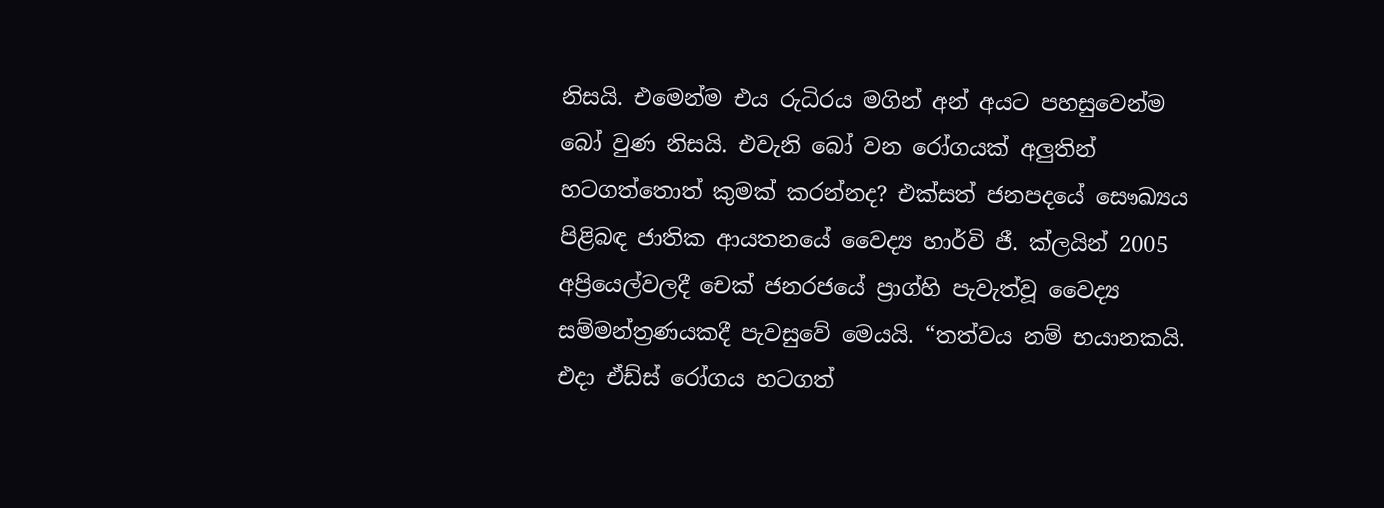නිසයි. එමෙන්ම එය රුධිරය මගින් අන් අයට පහසුවෙන්ම බෝ වුණ නිසයි. එවැනි බෝ වන රෝගයක් අලුතින් හටගත්තොත් කුමක් කරන්නද? එක්සත් ජනපදයේ සෞඛ්‍යය පිළිබඳ ජාතික ආයතනයේ වෛද්‍ය හාර්වි ජී. ක්ලයින් 2005 අප්‍රියෙල්වලදී චෙක් ජනරජයේ ප්‍රාග්හි පැවැත්වූ වෛද්‍ය සම්මන්ත්‍රණයකදී පැවසුවේ මෙයයි. “තත්වය නම් භයානකයි. එදා ඒඩ්ස් රෝගය හටගත්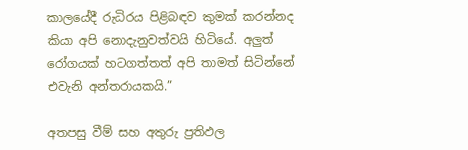කාලයේදී රුධිරය පිළිබඳව කුමක් කරන්නද කියා අපි නොදැනුවත්වයි හිටියේ. අලුත් රෝගයක් හටගත්තත් අපි තාමත් සිටින්නේ එවැනි අන්තරායකයි.”

අතපසු වීම් සහ අතුරු ප්‍රතිඵල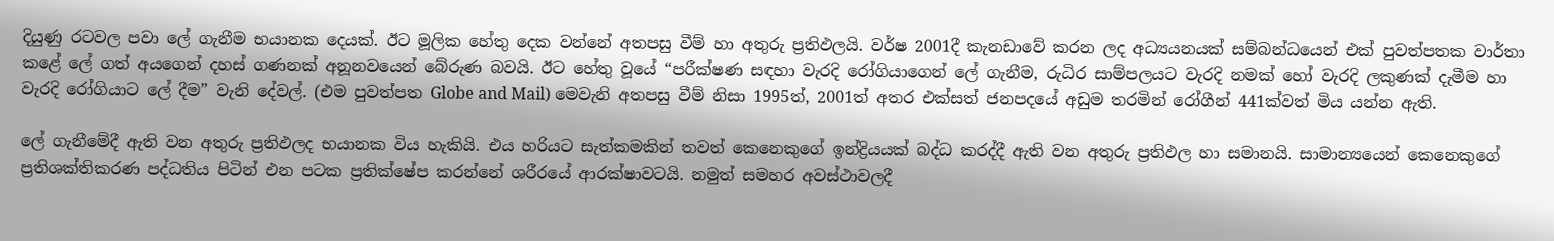දියුණු රටවල පවා ලේ ගැනීම භයානක දෙයක්. ඊට මූලික හේතු දෙක වන්නේ අතපසු වීම් හා අතුරු ප්‍රතිඵලයි. වර්ෂ 2001දී කැනඩාවේ කරන ලද අධ්‍යයනයක් සම්බන්ධයෙන් එක් පුවත්පතක වාර්තා කළේ ලේ ගත් අයගෙන් දහස් ගණනක් අනූනවයෙන් බේරුණ බවයි. ඊට හේතු වූයේ “පරීක්ෂණ සඳහා වැරදි රෝගියාගෙන් ලේ ගැනීම, රුධිර සාම්පලයට වැරදි නමක් හෝ වැරදි ලකුණක් දැමීම හා වැරදි රෝගියාට ලේ දීම” වැනි දේවල්. (එම පුවත්පත Globe and Mail) මෙවැනි අතපසු වීම් නිසා 1995ත්, 2001ත් අතර එක්සත් ජනපදයේ අඩුම තරමින් රෝගීන් 441ක්වත් මිය යන්න ඇති.

ලේ ගැනීමේදී ඇති වන අතුරු ප්‍රතිඵලද භයානක විය හැකියි. එය හරියට සැත්කමකින් තවත් කෙනෙකුගේ ඉන්ද්‍රියයක් බද්ධ කරද්දී ඇති වන අතුරු ප්‍රතිඵල හා සමානයි. සාමාන්‍යයෙන් කෙනෙකුගේ ප්‍රතිශක්තිකරණ පද්ධතිය පිටින් එන පටක ප්‍රතික්ෂේප කරන්නේ ශරීරයේ ආරක්ෂාවටයි. නමුත් සමහර අවස්ථාවලදී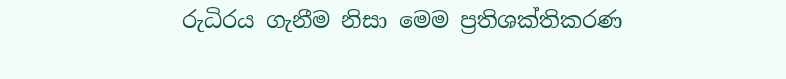රුධිරය ගැනීම නිසා මෙම ප්‍රතිශක්තිකරණ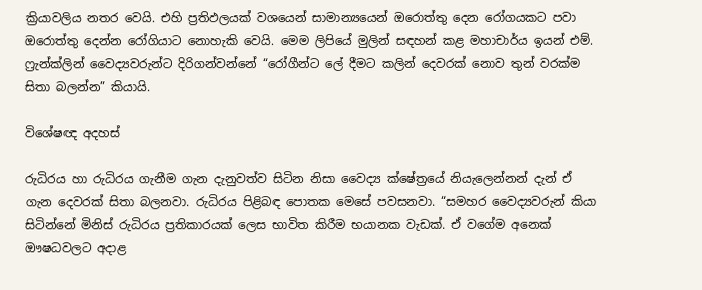ක්‍රියාවලිය නතර වෙයි. එහි ප්‍රතිඵලයක් වශයෙන් සාමාන්‍යයෙන් ඔරොත්තු දෙන රෝගයකට පවා ඔරොත්තු දෙන්න රෝගියාට නොහැකි වෙයි. මෙම ලිපියේ මුලින් සඳහන් කළ මහාචාර්ය ඉයන් එම්. ෆ්‍රැන්ක්ලින් වෛද්‍යවරුන්ට දිරිගන්වන්නේ “රෝගීන්ට ලේ දීමට කලින් දෙවරක් නොව තුන් වරක්ම සිතා බලන්න” කියායි.

විශේෂඥ අදහස්

රුධිරය හා රුධිරය ගැනීම ගැන දැනුවත්ව සිටින නිසා වෛද්‍ය ක්ෂේත්‍රයේ නියැලෙන්නන් දැන් ඒ ගැන දෙවරක් සිතා බලනවා. රුධිරය පිළිබඳ පොතක මෙසේ පවසනවා. “සමහර වෛද්‍යවරුන් කියා සිටින්නේ මිනිස් රුධිරය ප්‍රතිකාරයක් ලෙස භාවිත කිරීම භයානක වැඩක්. ඒ වගේම අනෙක් ඖෂධවලට අදාළ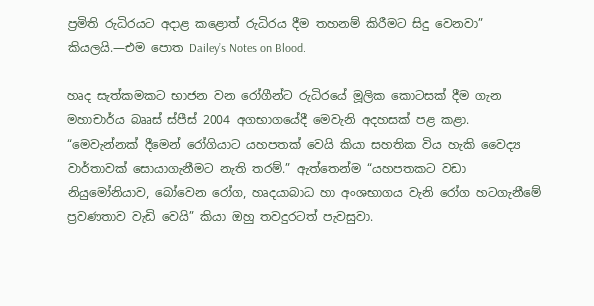ප්‍රමිති රුධිරයට අදාළ කළොත් රුධිරය දීම තහනම් කිරීමට සිදු වෙනවා” කියලයි.—එම පොත Dailey’s Notes on Blood.

හෘද සැත්කමකට භාජන වන රෝගීන්ට රුධිරයේ මූලික කොටසක් දීම ගැන මහාචාර්ය බෲස් ස්පීස් 2004 අගභාගයේදී මෙවැනි අදහසක් පළ කළා. “මෙවැන්නක් දීමෙන් රෝගියාට යහපතක් වෙයි කියා සහතික විය හැකි වෛද්‍ය වාර්තාවක් සොයාගැනීමට නැති තරම්.” ඇත්තෙන්ම “යහපතකට වඩා නියුමෝනියාව, බෝවෙන රෝග, හෘදයාබාධ හා අංශභාගය වැනි රෝග හටගැනීමේ ප්‍රවණතාව වැඩි වෙයි” කියා ඔහු තවදුරටත් පැවසුවා.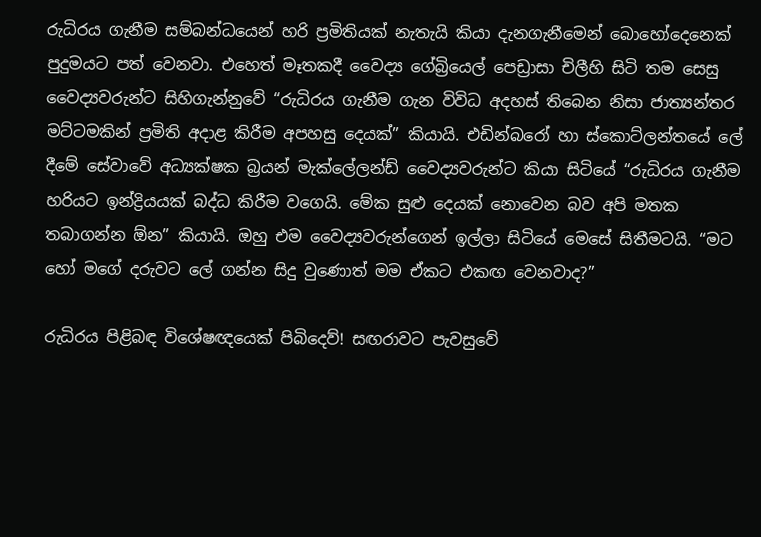රුධිරය ගැනීම සම්බන්ධයෙන් හරි ප්‍රමිතියක් නැතැයි කියා දැනගැනීමෙන් බොහෝදෙනෙක් පුදුමයට පත් වෙනවා. එහෙත් මෑතකදී වෛද්‍ය ගේබ්‍රියෙල් පෙඩ්‍රාසා චිලීහි සිටි තම සෙසු වෛද්‍යවරුන්ට සිහිගැන්නුවේ “රුධිරය ගැනීම ගැන විවිධ අදහස් තිබෙන නිසා ජාත්‍යන්තර මට්ටමකින් ප්‍රමිති අදාළ කිරීම අපහසු දෙයක්” කියායි. එඩින්බරෝ හා ස්කොට්ලන්තයේ ලේ දීමේ සේවාවේ අධ්‍යක්ෂක බ්‍රයන් මැක්ලේලන්ඩ් වෛද්‍යවරුන්ට කියා සිටියේ “රුධිරය ගැනීම හරියට ඉන්ද්‍රියයක් බද්ධ කිරීම වගෙයි. මේක සුළු දෙයක් නොවෙන බව අපි මතක තබාගන්න ඕන” කියායි. ඔහු එම වෛද්‍යවරුන්ගෙන් ඉල්ලා සිටියේ මෙසේ සිතීමටයි. “මට හෝ මගේ දරුවට ලේ ගන්න සිදු වුණොත් මම ඒකට එකඟ වෙනවාද?”

රුධිරය පිළිබඳ විශේෂඥයෙක් පිබිදෙව්! සඟරාවට පැවසුවේ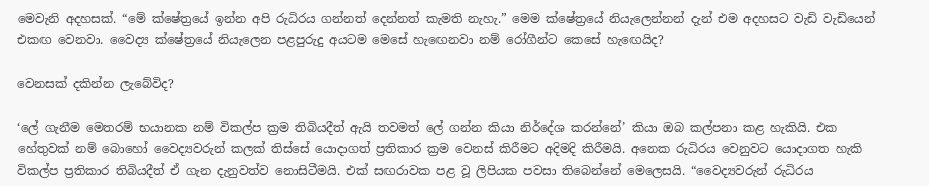මෙවැනි අදහසක්. “මේ ක්ෂේත්‍රයේ ඉන්න අපි රුධිරය ගන්නත් දෙන්නත් කැමති නැහැ.” මෙම ක්ෂේත්‍රයේ නියැලෙන්නන් දැන් එම අදහසට වැඩි වැඩියෙන් එකඟ වෙනවා. වෛද්‍ය ක්ෂේත්‍රයේ නියැලෙන පළපුරුදු අයටම මෙසේ හැඟෙනවා නම් රෝගීන්ට කෙසේ හැඟෙයිද?

වෙනසක් දකින්න ලැබේවිද?

‘ලේ ගැනීම මෙතරම් භයානක නම් විකල්ප ක්‍රම තිබියදීත් ඇයි තවමත් ලේ ගන්න කියා නිර්දේශ කරන්නේ’ කියා ඔබ කල්පනා කළ හැකියි. එක හේතුවක් නම් බොහෝ වෛද්‍යවරුන් කලක් තිස්සේ යොදාගත් ප්‍රතිකාර ක්‍රම වෙනස් කිරීමට අදිමදි කිරීමයි. අනෙක රුධිරය වෙනුවට යොදාගත හැකි විකල්ප ප්‍රතිකාර තිබියදීත් ඒ ගැන දැනුවත්ව නොසිටීමයි. එක් සඟරාවක පළ වූ ලිපියක පවසා තිබෙන්නේ මෙලෙසයි. “වෛද්‍යවරුන් රුධිරය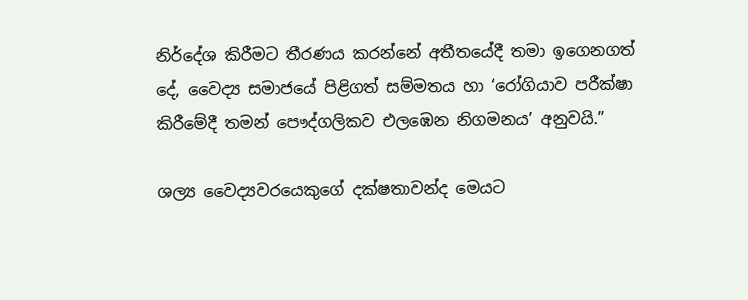නිර්දේශ කිරීමට තීරණය කරන්නේ අතීතයේදී තමා ඉගෙනගත් දේ, වෛද්‍ය සමාජයේ පිළිගත් සම්මතය හා ‘රෝගියාව පරීක්ෂා කිරීමේදී තමන් පෞද්ගලිකව එලඹෙන නිගමනය’ අනුවයි.”

ශල්‍ය වෛද්‍යවරයෙකුගේ දක්ෂතාවන්ද මෙයට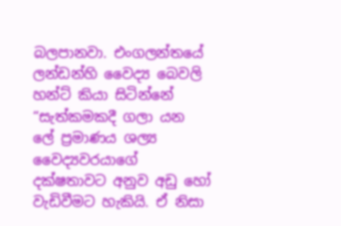බලපානවා. එංගලන්තයේ ලන්ඩන්හි වෛද්‍ය බෙවලි හන්ට් කියා සිටින්නේ “සැත්කමකදී ගලා යන ලේ ප්‍රමාණය ශල්‍ය වෛද්‍යවරයාගේ දක්ෂතාවට අනුව අඩු හෝ වැඩිවීමට හැකියි. ඒ නිසා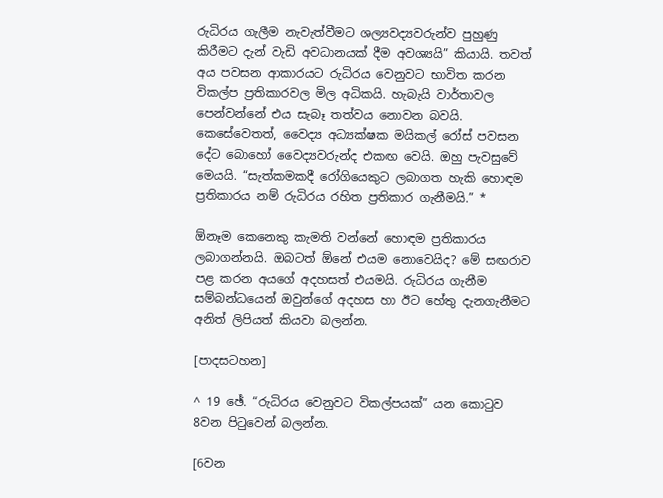රුධිරය ගැලීම නැවැත්වීමට ශල්‍යවද්‍යවරුන්ව පුහුණු කිරීමට දැන් වැඩි අවධානයක් දීම අවශ්‍යයි” කියායි. තවත් අය පවසන ආකාරයට රුධිරය වෙනුවට භාවිත කරන විකල්ප ප්‍රතිකාරවල මිල අධිකයි. හැබැයි වාර්තාවල පෙන්වන්නේ එය සැබෑ තත්වය නොවන බවයි. කෙසේවෙතත්, වෛද්‍ය අධ්‍යක්ෂක මයිකල් රෝස් පවසන දේට බොහෝ වෛද්‍යවරුන්ද එකඟ වෙයි. ඔහු පැවසුවේ මෙයයි. “සැත්කමකදී රෝගියෙකුට ලබාගත හැකි හොඳම ප්‍රතිකාරය නම් රුධිරය රහිත ප්‍රතිකාර ගැනීමයි.” *

ඕනෑම කෙනෙකු කැමති වන්නේ හොඳම ප්‍රතිකාරය ලබාගන්නයි. ඔබටත් ඕනේ එයම නොවෙයිද? මේ සඟරාව පළ කරන අයගේ අදහසත් එයමයි. රුධිරය ගැනීම සම්බන්ධයෙන් ඔවුන්ගේ අදහස හා ඊට හේතු දැනගැනීමට අනිත් ලිපියත් කියවා බලන්න.

[පාදසටහන]

^ 19 ඡේ. “රුධිරය වෙනුවට විකල්පයක්” යන කොටුව 8වන පිටුවෙන් බලන්න.

[6වන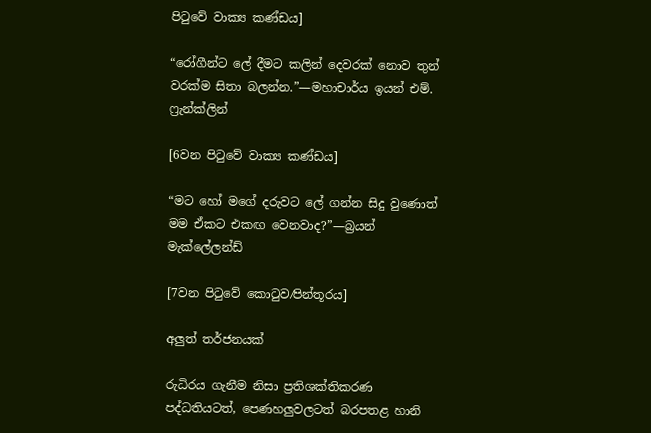පිටුවේ වාක්‍ය කණ්ඩය]

“රෝගීන්ට ලේ දීමට කලින් දෙවරක් නොව තුන් වරක්ම සිතා බලන්න.”—මහාචාර්ය ඉයන් එම්. ෆ්‍රැන්ක්ලින්

[6වන පිටුවේ වාක්‍ය කණ්ඩය]

“මට හෝ මගේ දරුවට ලේ ගන්න සිදු වුණොත් මම ඒකට එකඟ වෙනවාද?”—බ්‍රයන් මැක්ලේලන්ඩ්

[7වන පිටුවේ කොටුව⁄පින්තූරය]

අලුත් තර්ජනයක්

රුධිරය ගැනීම නිසා ප්‍රතිශක්තිකරණ පද්ධතියටත්, පෙණහලුවලටත් බරපතළ හානි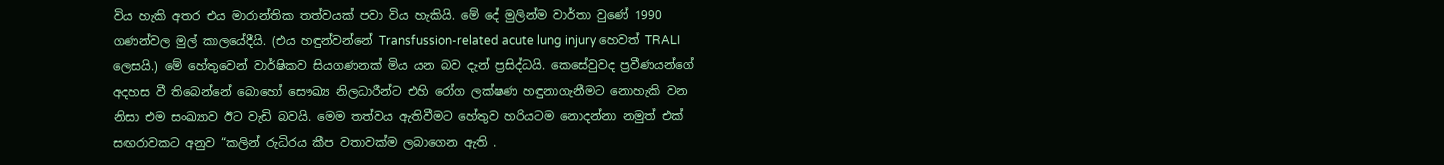විය හැකි අතර එය මාරාන්තික තත්වයක් පවා විය හැකියි. මේ දේ මුලින්ම වාර්තා වුණේ 1990 ගණන්වල මුල් කාලයේදීයි. (එය හඳුන්වන්නේ Transfussion-related acute lung injury හෙවත් TRALI ලෙසයි.) මේ හේතුවෙන් වාර්ෂිකව සියගණනක් මිය යන බව දැන් ප්‍රසිද්ධයි. කෙසේවුවද ප්‍රවීණයන්ගේ අදහස වී තිබෙන්නේ බොහෝ සෞඛ්‍ය නිලධාරීන්ට එහි රෝග ලක්ෂණ හඳුනාගැනීමට නොහැකි වන නිසා එම සංඛ්‍යාව ඊට වැඩි බවයි. මෙම තත්වය ඇතිවීමට හේතුව හරියටම නොදන්නා නමුත් එක් සඟරාවකට අනුව “කලින් රුධිරය කීප වතාවක්ම ලබාගෙන ඇති .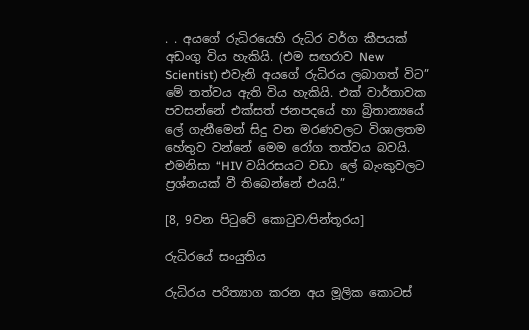. . අයගේ රුධිරයෙහි රුධිර වර්ග කීපයක් අඩංගු විය හැකියි. (එම සඟරාව New Scientist) එවැනි අයගේ රුධිරය ලබාගත් විට” මේ තත්වය ඇති විය හැකියි. එක් වාර්තාවක පවසන්නේ එක්සත් ජනපදයේ හා බ්‍රිතාන්‍යයේ ලේ ගැනීමෙන් සිදු වන මරණවලට විශාලතම හේතුව වන්නේ මෙම රෝග තත්වය බවයි. එමනිසා “HIV වයිරසයට වඩා ලේ බැංකුවලට ප්‍රශ්නයක් වී තිබෙන්නේ එයයි.”

[8, 9වන පිටුවේ කොටුව⁄පින්තූරය]

රුධිරයේ සංයුතිය

රුධිරය පරිත්‍යාග කරන අය මූලික කොටස්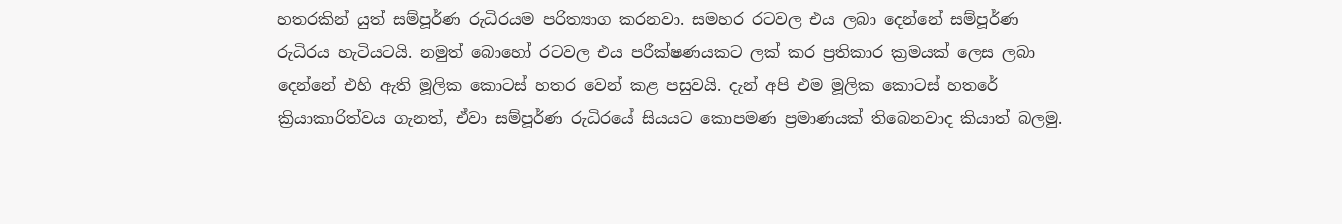හතරකින් යුත් සම්පූර්ණ රුධිරයම පරිත්‍යාග කරනවා. සමහර රටවල එය ලබා දෙන්නේ සම්පූර්ණ රුධිරය හැටියටයි. නමුත් බොහෝ රටවල එය පරීක්ෂණයකට ලක් කර ප්‍රතිකාර ක්‍රමයක් ලෙස ලබා දෙන්නේ එහි ඇති මූලික කොටස් හතර වෙන් කළ පසුවයි. දැන් අපි එම මූලික කොටස් හතරේ ක්‍රියාකාරිත්වය ගැනත්, ඒවා සම්පූර්ණ රුධිරයේ සියයට කොපමණ ප්‍රමාණයක් තිබෙනවාද කියාත් බලමු.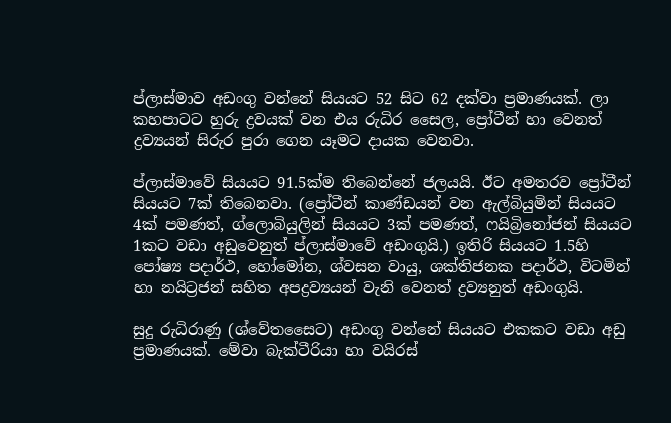ප්ලාස්මාව අඩංගු වන්නේ සියයට 52 සිට 62 දක්වා ප්‍රමාණයක්. ලා කහපාටට හුරු ද්‍රවයක් වන එය රුධිර සෛල, ප්‍රෝටීන් හා වෙනත් ද්‍රව්‍යයන් සිරුර පුරා ගෙන යෑමට දායක වෙනවා.

ප්ලාස්මාවේ සියයට 91.5ක්ම තිබෙන්නේ ජලයයි. ඊට අමතරව ප්‍රෝටීන් සියයට 7ක් තිබෙනවා. (ප්‍රෝටීන් කාණ්ඩයන් වන ඇල්බියුමින් සියයට 4ක් පමණත්, ග්ලොබියුලින් සියයට 3ක් පමණත්, ෆයිබ්‍රිනෝජන් සියයට 1කට වඩා අඩුවෙනුත් ප්ලාස්මාවේ අඩංගුයි.) ඉතිරි සියයට 1.5හි පෝෂ්‍ය පදාර්ථ, හෝමෝන, ශ්වසන වායු, ශක්තිජනක පදාර්ථ, විටමින් හා නයිට්‍රජන් සහිත අපද්‍රව්‍යයන් වැනි වෙනත් ද්‍රව්‍යනුත් අඩංගුයි.

සුදු රුධිරාණු (ශ්වේතසෛට) අඩංගු වන්නේ සියයට එකකට වඩා අඩු ප්‍රමාණයක්. මේවා බැක්ටීරියා හා වයිරස්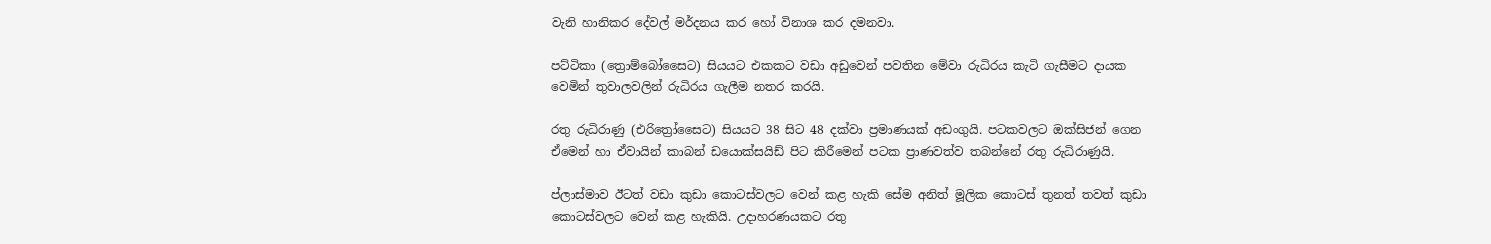වැනි හානිකර දේවල් මර්දනය කර හෝ විනාශ කර දමනවා.

පට්ටිකා (ත්‍රොම්බෝසෛට) සියයට එකකට වඩා අඩුවෙන් පවතින මේවා රුධිරය කැටි ගැසීමට දායක වෙමින් තුවාලවලින් රුධිරය ගැලීම නතර කරයි.

රතු රුධිරාණු (එරිත්‍රෝසෛට) සියයට 38 සිට 48 දක්වා ප්‍රමාණයක් අඩංගුයි. පටකවලට ඔක්සිජන් ගෙන ඒමෙන් හා ඒවායින් කාබන් ඩයොක්සයිඩ් පිට කිරීමෙන් පටක ප්‍රාණවත්ව තබන්නේ රතු රුධිරාණුයි.

ප්ලාස්මාව ඊටත් වඩා කුඩා කොටස්වලට වෙන් කළ හැකි සේම අනිත් මූලික කොටස් තුනත් තවත් කුඩා කොටස්වලට වෙන් කළ හැකියි. උදාහරණයකට රතු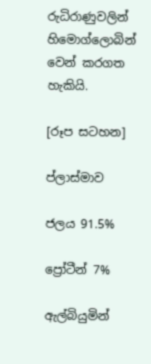රුධිරාණුවලින් හිමොග්ලොබින් වෙන් කරගත හැකියි.

[රූප සටහන]

ප්ලාස්මාව

ජලය 91.5%

ප්‍රෝටීන් 7%

ඇල්බියුමින්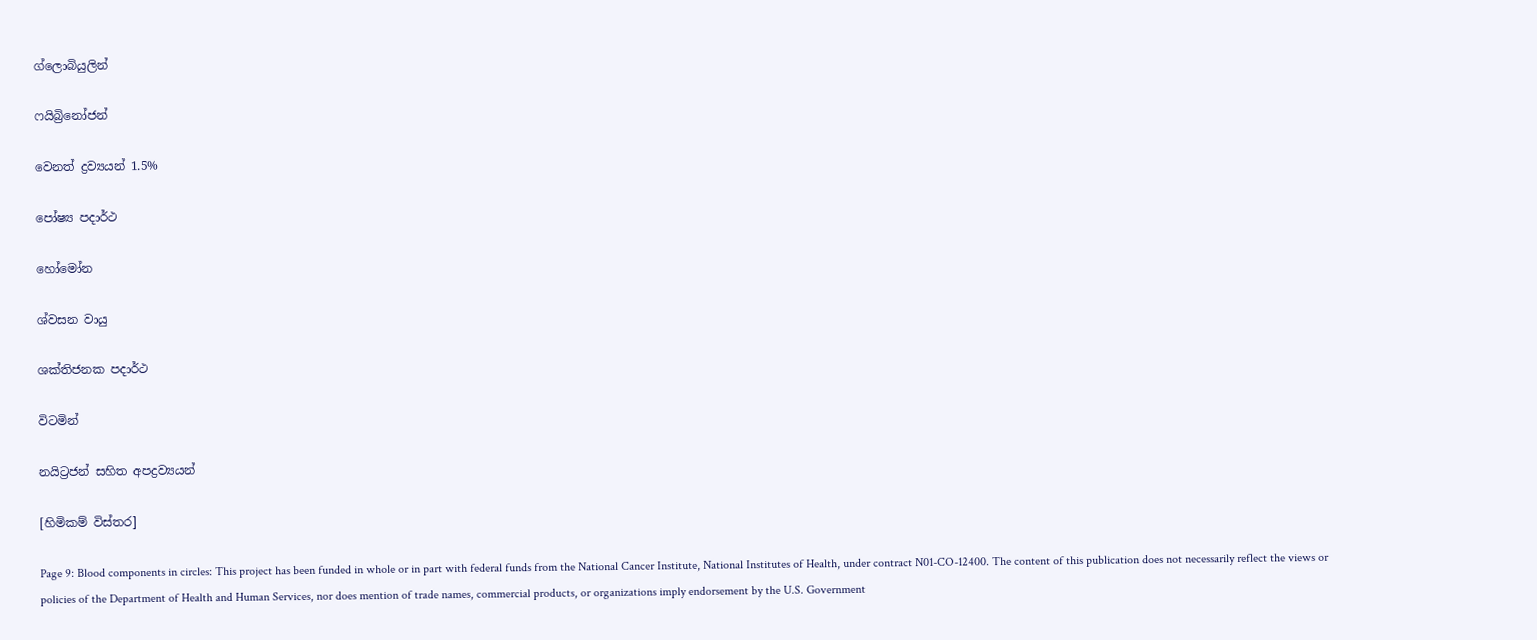ග්ලොබියුලින්

ෆයිබ්‍රිනෝජන්

වෙනත් ද්‍රව්‍යයන් 1.5%

පෝෂ්‍ය පදාර්ථ

හෝමෝන

ශ්වසන වායු

ශක්තිජනක පදාර්ථ

විටමින්

නයිට්‍රජන් සහිත අපද්‍රව්‍යයන්

[හිමිකම් විස්තර]

Page 9: Blood components in circles: This project has been funded in whole or in part with federal funds from the National Cancer Institute, National Institutes of Health, under contract N01-CO-12400. The content of this publication does not necessarily reflect the views or policies of the Department of Health and Human Services, nor does mention of trade names, commercial products, or organizations imply endorsement by the U.S. Government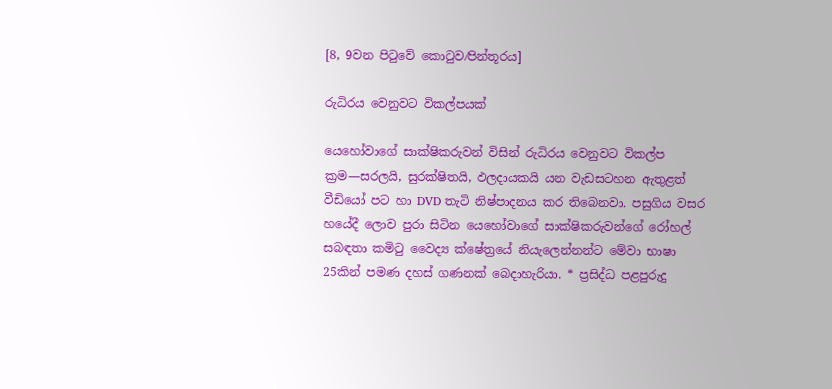[8, 9වන පිටුවේ කොටුව⁄පින්තූරය]

රුධිරය වෙනුවට විකල්පයක්

යෙහෝවාගේ සාක්ෂිකරුවන් විසින් රුධිරය වෙනුවට විකල්ප ක්‍රම—සරලයි, සුරක්ෂිතයි, ඵලදායකයි යන වැඩසටහන ඇතුළත් වීඩියෝ පට හා DVD තැටි නිෂ්පාදනය කර තිබෙනවා. පසුගිය වසර හයේදී ලොව පුරා සිටින යෙහෝවාගේ සාක්ෂිකරුවන්ගේ රෝහල් සබඳතා කමිටු වෛද්‍ය ක්ෂේත්‍රයේ නියැලෙන්නන්ට මේවා භාෂා 25කින් පමණ දහස් ගණනක් බෙදාහැරියා. * ප්‍රසිද්ධ පළපුරුදු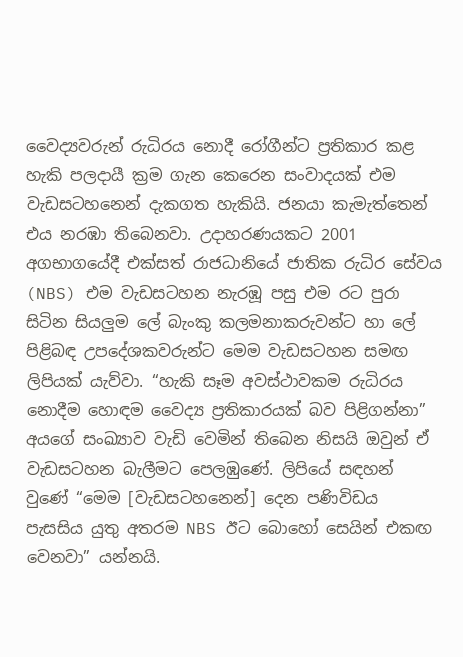වෛද්‍යවරුන් රුධිරය නොදී රෝගීන්ට ප්‍රතිකාර කළ හැකි පලදායී ක්‍රම ගැන කෙරෙන සංවාදයක් එම වැඩසටහනෙන් දැකගත හැකියි. ජනයා කැමැත්තෙන් එය නරඹා තිබෙනවා. උදාහරණයකට 2001 අගභාගයේදී එක්සත් රාජධානියේ ජාතික රුධිර සේවය (NBS) එම වැඩසටහන නැරඹූ පසු එම රට පුරා සිටින සියලුම ලේ බැංකු කලමනාකරුවන්ට හා ලේ පිළිබඳ උපදේශකවරුන්ට මෙම වැඩසටහන සමඟ ලිපියක් යැව්වා. “හැකි සෑම අවස්ථාවකම රුධිරය නොදීම හොඳම වෛද්‍ය ප්‍රතිකාරයක් බව පිළිගන්නා” අයගේ සංඛ්‍යාව වැඩි වෙමින් තිබෙන නිසයි ඔවුන් ඒ වැඩසටහන බැලීමට පෙලඹුණේ. ලිපියේ සඳහන් වුණේ “මෙම [වැඩසටහනෙන්] දෙන පණිවිඩය පැසසිය යුතු අතරම NBS ඊට බොහෝ සෙයින් එකඟ වෙනවා” යන්නයි.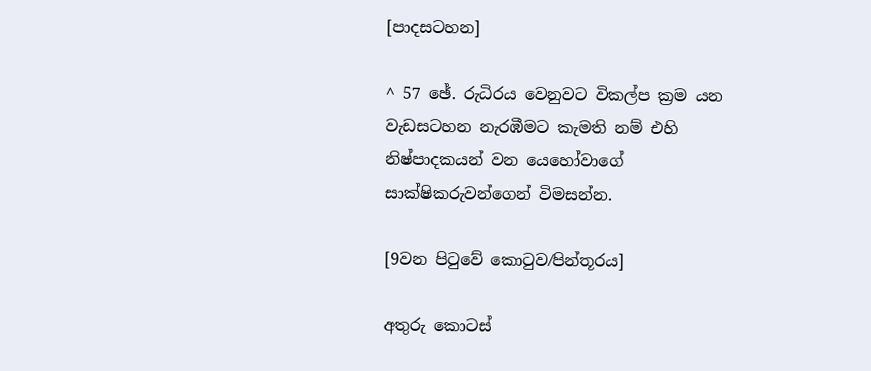[පාදසටහන]

^ 57 ඡේ. රුධිරය වෙනුවට විකල්ප ක්‍රම යන වැඩසටහන නැරඹීමට කැමති නම් එහි නිෂ්පාදකයන් වන යෙහෝවාගේ සාක්ෂිකරුවන්ගෙන් විමසන්න.

[9වන පිටුවේ කොටුව⁄පින්තූරය]

අතුරු කොටස්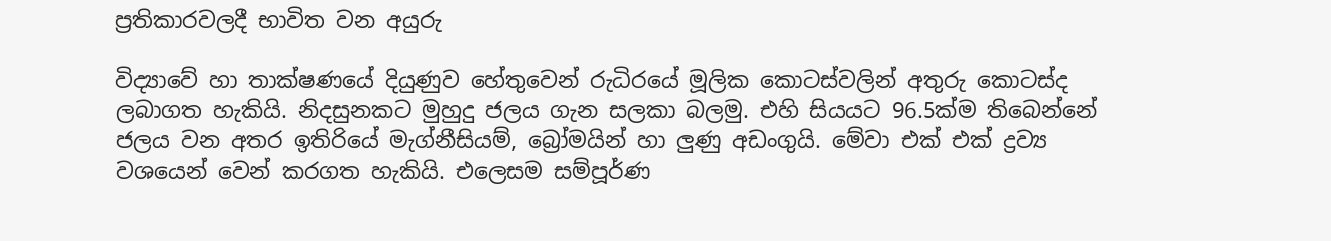ප්‍රතිකාරවලදී භාවිත වන අයුරු

විද්‍යාවේ හා තාක්ෂණයේ දියුණුව හේතුවෙන් රුධිරයේ මූලික කොටස්වලින් අතුරු කොටස්ද ලබාගත හැකියි. නිදසුනකට මුහුදු ජලය ගැන සලකා බලමු. එහි සියයට 96.5ක්ම තිබෙන්නේ ජලය වන අතර ඉතිරියේ මැග්නීසියම්, බ්‍රෝමයින් හා ලුණු අඩංගුයි. මේවා එක් එක් ද්‍රව්‍ය වශයෙන් වෙන් කරගත හැකියි. එලෙසම සම්පූර්ණ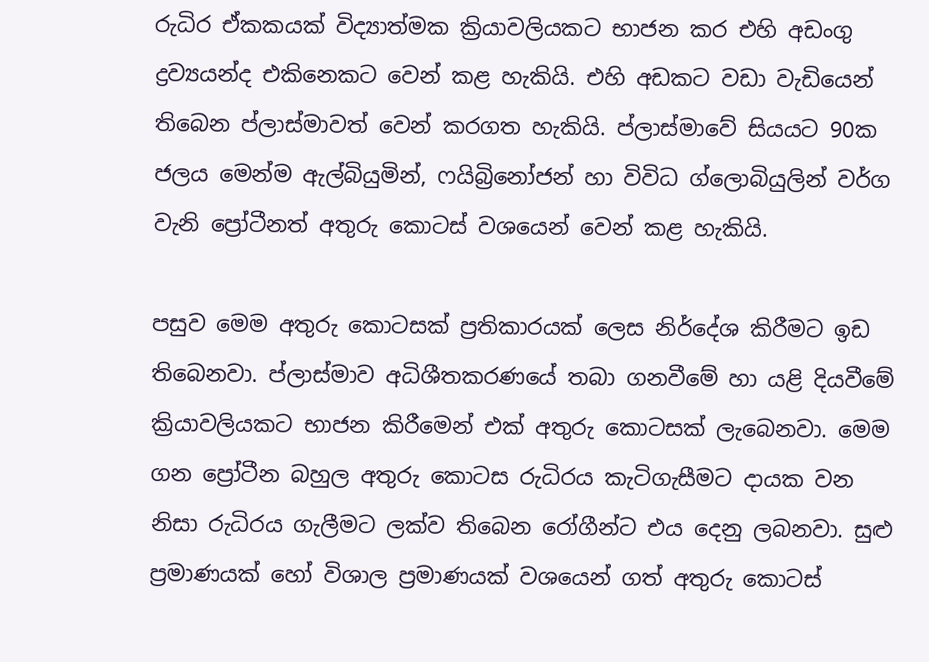රුධිර ඒකකයක් විද්‍යාත්මක ක්‍රියාවලියකට භාජන කර එහි අඩංගු ද්‍රව්‍යයන්ද එකිනෙකට වෙන් කළ හැකියි. එහි අඩකට වඩා වැඩියෙන් තිබෙන ප්ලාස්මාවත් වෙන් කරගත හැකියි. ප්ලාස්මාවේ සියයට 90ක ජලය මෙන්ම ඇල්බියුමින්, ෆයිබ්‍රිනෝජන් හා විවිධ ග්ලොබියුලින් වර්ග වැනි ප්‍රෝටීනත් අතුරු කොටස් වශයෙන් වෙන් කළ හැකියි.

පසුව මෙම අතුරු කොටසක් ප්‍රතිකාරයක් ලෙස නිර්දේශ කිරීමට ඉඩ තිබෙනවා. ප්ලාස්මාව අධිශීතකරණයේ තබා ගනවීමේ හා යළි දියවීමේ ක්‍රියාවලියකට භාජන කිරීමෙන් එක් අතුරු කොටසක් ලැබෙනවා. මෙම ගන ප්‍රෝටීන බහුල අතුරු කොටස රුධිරය කැටිගැසීමට දායක වන නිසා රුධිරය ගැලීමට ලක්ව තිබෙන රෝගීන්ට එය දෙනු ලබනවා. සුළු ප්‍රමාණයක් හෝ විශාල ප්‍රමාණයක් වශයෙන් ගත් අතුරු කොටස්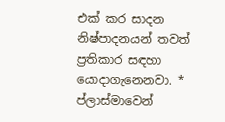එක් කර සාදන නිෂ්පාදනයන් තවත් ප්‍රතිකාර සඳහා යොදාගැනෙනවා. * ප්ලාස්මාවෙන්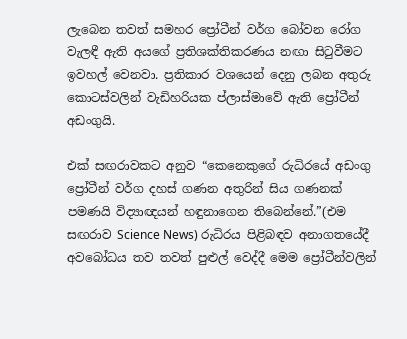ලැබෙන තවත් සමහර ප්‍රෝටීන් වර්ග බෝවන රෝග වැලඳී ඇති අයගේ ප්‍රතිශක්තිකරණය නඟා සිටුවීමට ඉවහල් වෙනවා. ප්‍රතිකාර වශයෙන් දෙනු ලබන අතුරු කොටස්වලින් වැඩිහරියක ප්ලාස්මාවේ ඇති ප්‍රෝටීන් අඩංගුයි.

එක් සඟරාවකට අනුව “කෙනෙකුගේ රුධිරයේ අඩංගු ප්‍රෝටීන් වර්ග දහස් ගණන අතුරින් සිය ගණනක් පමණයි විද්‍යාඥයන් හඳුනාගෙන තිබෙන්නේ.”(එම සඟරාව Science News) රුධිරය පිළිබඳව අනාගතයේදී අවබෝධය තව තවත් පුළුල් වෙද්දී මෙම ප්‍රෝටීන්වලින්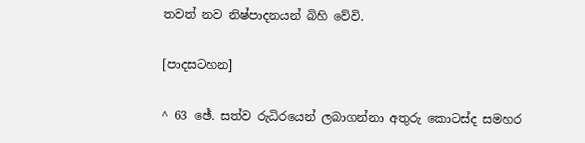තවත් නව නිෂ්පාදනයන් බිහි වේවි.

[පාදසටහන]

^ 63 ඡේ. සත්ව රුධිරයෙන් ලබාගන්නා අතුරු කොටස්ද සමහර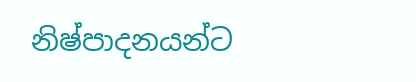නිෂ්පාදනයන්ට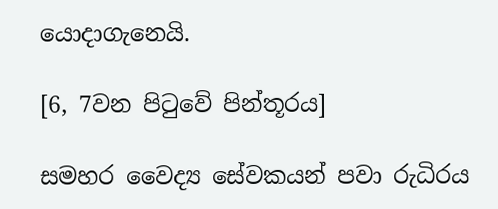යොදාගැනෙයි.

[6, 7වන පිටුවේ පින්තූරය]

සමහර වෛද්‍ය සේවකයන් පවා රුධිරය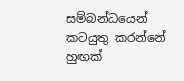සම්බන්ධයෙන් කටයුතු කරන්නේ හුඟක්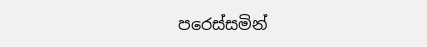පරෙස්සමින්